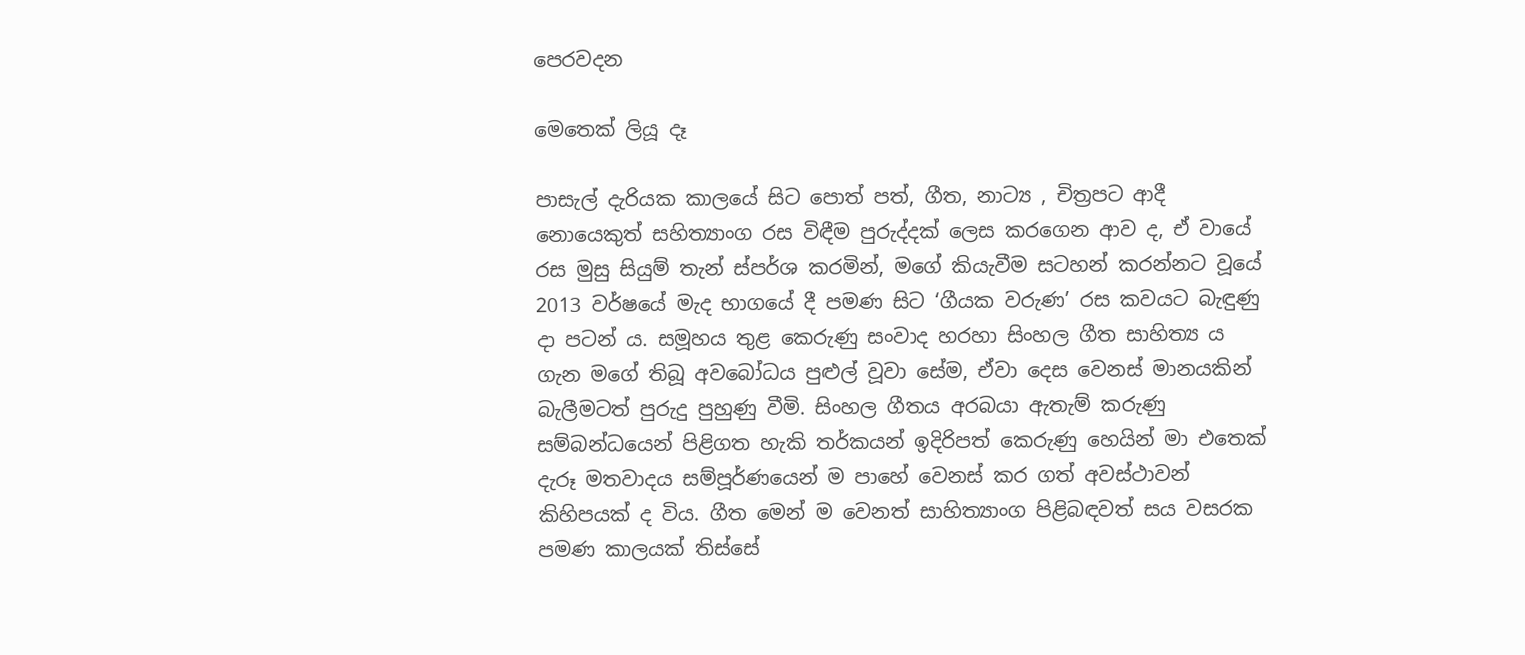පෙරවදන

මෙතෙක් ලියූ දෑ

පාසැල් දැරියක කාලයේ සිට පොත් පත්, ගීත, නාට්‍ය , චිත්‍රපට ආදී නොයෙකුත් සහිත්‍යාංග රස විඳීම පුරුද්දක් ලෙස කරගෙන ආව ද, ඒ වායේ රස මුසු සියුම් තැන් ස්පර්ශ කරමින්, මගේ කියැවීම සටහන් කරන්නට වූයේ 2013 වර්ෂයේ මැද භාගයේ දී පමණ සිට ‘ගීයක වරුණ’ රස කවයට බැඳුණු දා පටන් ය. සමූහය තුළ කෙරුණු සංවාද හරහා සිංහල ගීත සාහිත්‍ය ය ගැන මගේ තිබූ අවබෝධය පුළුල් වූවා සේම, ඒවා දෙස වෙනස් මානයකින් බැලීමටත් පුරුදු පුහුණු වීමි. සිංහල ගීතය අරබයා ඇතැම් කරුණු සම්බන්ධයෙන් පිළිගත හැකි තර්කයන් ඉදිරිපත් කෙරුණු හෙයින් මා එතෙක් දැරූ මතවාදය සම්පූර්ණයෙන් ම පාහේ වෙනස් කර ගත් අවස්ථාවන් කිහිපයක් ද විය. ගීත මෙන් ම වෙනත් සාහිත්‍යාංග පිළිබඳවත් සය වසරක පමණ කාලයක් තිස්සේ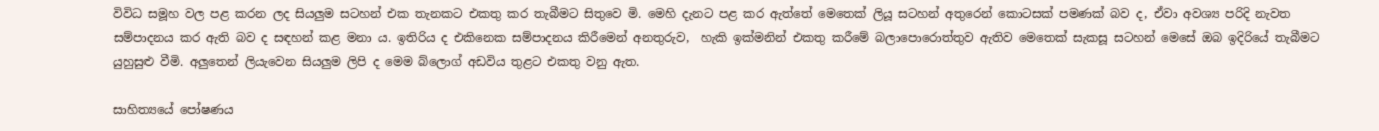විවිධ සමූහ වල පළ කරන ලද සියලුම සටහන් එක තැනකට එකතු කර තැබීමට සිතුවෙ මි. මෙහි දැනට පළ කර ඇත්තේ මෙතෙක් ලියූ සටහන් අතුරෙන් කොටසක් පමණක් බව ද, ඒවා අවශ්‍ය පරිදි නැවත සම්පාදනය කර ඇති බව ද සඳහන් කළ මනා ය. ඉතිරිය ද එකිනෙක සම්පාදනය කිරීමෙන් අනතුරුව,  හැකි ඉක්මනින් එකතු කරීමේ බලාපොරොත්තුව ඇතිව මෙතෙක් සැකසූ සටහන් මෙසේ ඔබ ඉදිරියේ තැබීමට යුහුසුළු වීමි. අලුතෙන් ලියැවෙන සියලුම ලිපි ද මෙම බ්ලොග් අඩවිය තුළට එකතු වනු ඇත.

සාහිත්‍යයේ පෝෂණය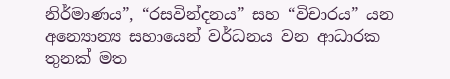නිර්මාණය”, “රසවින්දනය” සහ “විචාරය” යන අන්‍යොන්‍ය සහායෙන් වර්ධනය වන ආධාරක තුනක් මත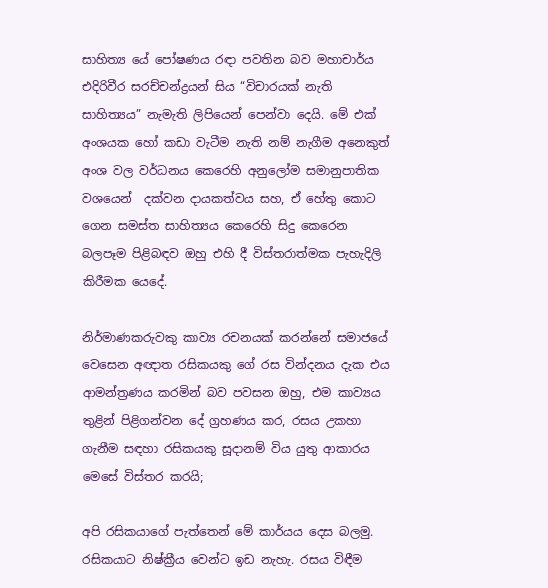සාහිත්‍ය යේ පෝෂණය රඳා පවතින බව මහාචාර්ය එදිරිවීර සරච්චන්ද්‍රයන් සිය “විචාරයක් නැති සාහිත්‍යය” නැමැති ලිපියෙන් පෙන්වා දෙයි. මේ එක් අංශයක හෝ කඩා වැටීම නැති නම් නැගීම අනෙකුත් අංශ වල වර්ධනය කෙරෙහි අනුලෝම සමානුපාතික වශයෙන්  දක්වන දායකත්වය සහ, ඒ හේතු කොට ගෙන සමස්ත සාහිත්‍යය කෙරෙහි සිදු කෙරෙන බලපෑම පිළිබඳව ඔහු එහි දී විස්තරාත්මක පැහැදිලි කිරීමක යෙදේ.

නිර්මාණකරුවකු කාව්‍ය රචනයක් කරන්නේ සමාජයේ වෙසෙන අඥාත රසිකයකු ගේ රස වින්දනය දැක එය  ආමන්ත්‍රණය කරමින් බව පවසන ඔහු, එම කාව්‍යය තුළින් පිළිගන්වන දේ ග්‍රහණය කර, රසය උකහා ගැනීම සඳහා රසිකයකු සූදානම් විය යුතු ආකාරය මෙසේ විස්තර කරයි;

අපි රසිකයාගේ පැත්තෙන් මේ කාර්යය දෙස බලමු. රසිකයාට නිෂ්ක්‍රීය වෙන්ට ඉඩ නැහැ. රසය විඳීම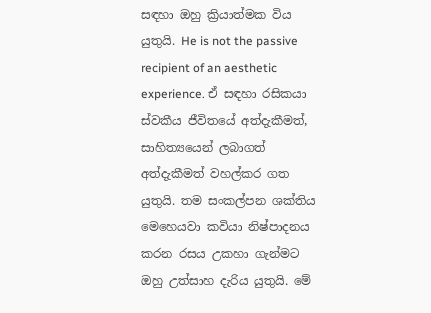සඳහා ඔහු ක්‍රියාත්මක විය යුතුයි. He is not the passive recipient of an aesthetic experience. ඒ සඳහා රසිකයා ස්වකීය ජීවිතයේ අත්දැකීමත්, සාහිත්‍යයෙන් ලබාගත් අත්දැකීමත් වහල්කර ගත යුතුයි. තම සංකල්පන ශක්තිය මෙහෙයවා කවියා නිෂ්පාදනය කරන රසය උකහා ගැන්මට ඔහු උත්සාහ දැරිය යුතුයි. මේ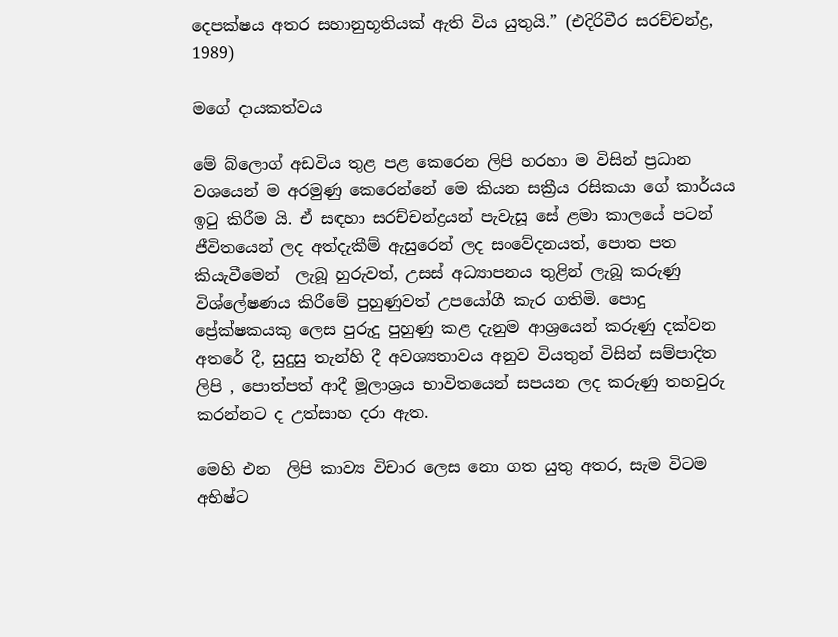දෙපක්ෂය අතර සහානුභූතියක් ඇති විය යුතුයි.” (එදිරිවීර සරච්චන්ද්‍ර, 1989)

මගේ දායකත්වය

මේ බ්ලොග් අඩවිය තුළ පළ කෙරෙන ලිපි හරහා ම විසින් ප්‍රධාන වශයෙන් ම අරමුණු කෙරෙන්නේ මෙ කියන සක්‍රීය රසිකයා ගේ කාර්යය ඉටු කිරීම යි. ඒ සඳහා සරච්චන්ද්‍රයන් පැවැසූ සේ ළමා කාලයේ පටන් ජීවිතයෙන් ලද අත්දැකීම් ඇසුරෙන් ලද සංවේදනයත්, පොත පත කියැවීමෙන්  ලැබූ හුරුවත්, උසස් අධ්‍යාපනය තුළින් ලැබූ කරුණු විශ්ලේෂණය කිරීමේ පුහුණුවත් උපයෝගී කැර ගතිමි. පොදු ප්‍රේක්ෂකයකු ලෙස පුරුදු පුහුණු කළ දැනුම ආශ්‍රයෙන් කරුණු දක්වන අතරේ දී, සුදුසු තැන්හි දී අවශ්‍යතාවය අනුව වියතුන් විසින් සම්පාදිත ලිපි , පොත්පත් ආදී මූලාශ්‍රය භාවිතයෙන් සපයන ලද කරුණු තහවුරු කරන්නට ද උත්සාහ දරා ඇත.

මෙහි එන  ලිපි කාව්‍ය විචාර ලෙස නො ගත යුතු අතර, සැම විටම අභිෂ්ට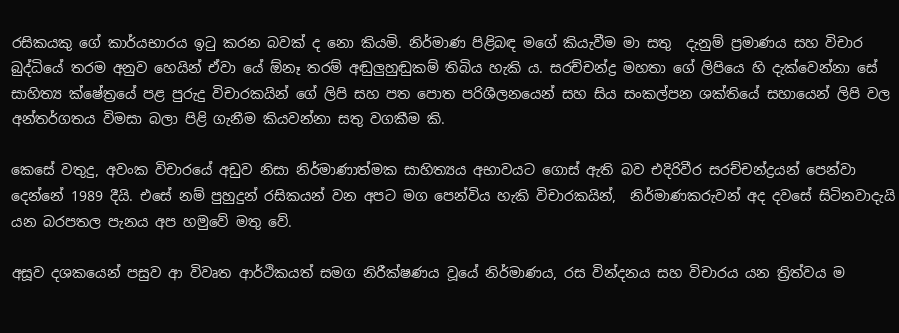රසිකයකු ගේ කාර්යභාරය ඉටු කරන බවක් ද නො කියමි. නිර්මාණ පිළිබඳ මගේ කියැවීම මා සතු  දැනුම් ප්‍රමාණය සහ විචාර බුද්ධියේ තරම අනුව හෙයින් ඒවා යේ ඕනෑ තරම් අඬුලුහුඬුකම් තිබිය හැකි ය. සරච්චන්ද්‍ර මහතා ගේ ලිපියෙ හි දැක්වෙන්නා සේ සාහිත්‍ය ක්ෂේත්‍රයේ පළ පුරුදු විචාරකයින් ගේ ලිපි සහ පත පොත පරිශීලනයෙන් සහ සිය සංකල්පන ශක්තියේ සහායෙන් ලිපි වල අන්තර්ගතය විමසා බලා පිළි ගැනීම කියවන්නා සතු වගකීම කි.

කෙසේ වතුදු, අවංක විචාරයේ අඩුව නිසා නිර්මාණාත්මක සාහිත්‍යය අභාවයට ගොස් ඇති බව එදිරිවීර සරච්චන්ද්‍රයන් පෙන්වා දෙන්නේ 1989 දීයි. එසේ නම් පුහුදුන් රසිකයන් වන අපට මග පෙන්විය හැකි විචාරකයින්,  නිර්මාණකරුවන් අද දවසේ සිටිනවාදැයි යන බරපතල පැනය අප හමුවේ මතු වේ.

අසූව දශකයෙන් පසුව ආ විවෘත ආර්ථිකයත් සමග නිරීක්ෂණය වූයේ නිර්මාණය, රස වින්දනය සහ විචාරය යන ත්‍රිත්වය ම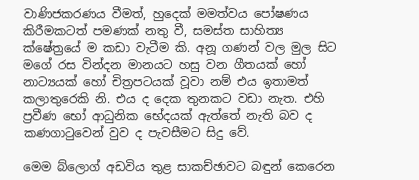වාණිජකරණය වීමත්, හුදෙක් මමත්වය පෝෂණය කිරීමකටත් පමණක් නතු වී, සමස්ත සාහිත්‍ය ක්ෂේත්‍රයේ ම කඩා වැටීම කි. අනූ ගණන් වල මුල සිට මගේ රස වින්දන මානයට හසු වන ගීතයක් හෝ නාට්‍යයක් හෝ චිත්‍රපටයක් වූවා නම් එය ඉතාමත් කලාතුරෙකි නි. එය ද දෙක තුනකට වඩා නැත. එහි ප්‍රවීණ භෝ ආධුනික භේදයක් ඇත්තේ නැති බව ද කණගාටුවෙන් වුව ද පැවසීමට සිදු වේ.

මෙම බ්ලොග් අඩවිය තුළ සාකච්ඡාවට බඳුන් කෙරෙන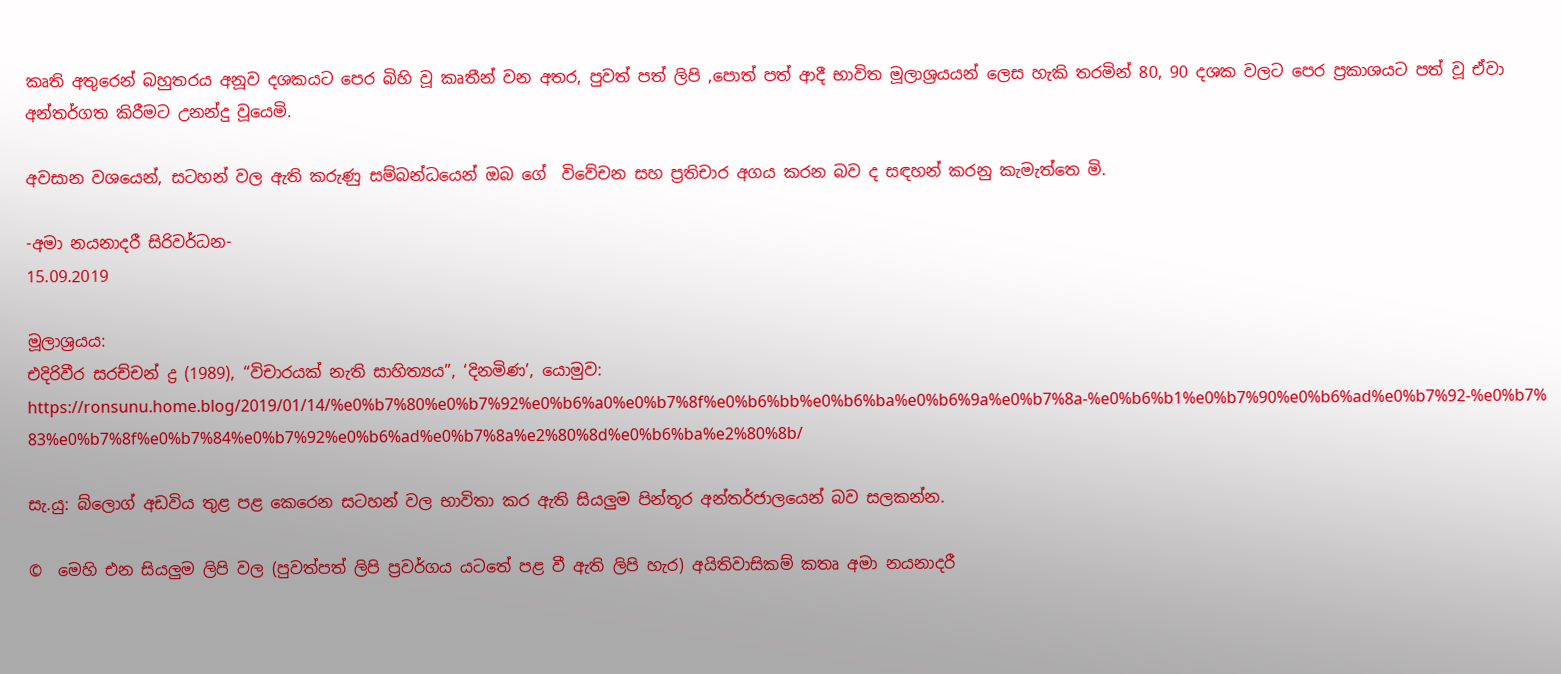කෘති අතුරෙන් බහුතරය අනූව දශකයට පෙර බිහි වූ කෘතීන් වන අතර, පුවත් පත් ලිපි ,පොත් පත් ආදී භාවිත මූලාශ්‍රයයන් ලෙස හැකි තරමින් 80, 90 දශක වලට පෙර ප්‍රකාශයට පත් වූ ඒවා අන්තර්ගත කිරීමට උනන්දු වූයෙමි.

අවසාන වශයෙන්, සටහන් වල ඇති කරුණු සම්බන්ධයෙන් ඔබ ගේ  විවේචන සහ ප්‍රතිචාර අගය කරන බව ද සඳහන් කරනු කැමැත්තෙ මි.

-අමා නයනාදරී සිරිවර්ධන-
15.09.2019

මූලාශ්‍රයය:
එදිරිවීර සරච්චන් ද්‍ර (1989), “විචාරයක් නැති සාහිත්‍යය”, ‘දිනමිණ’, යොමුව: https://ronsunu.home.blog/2019/01/14/%e0%b7%80%e0%b7%92%e0%b6%a0%e0%b7%8f%e0%b6%bb%e0%b6%ba%e0%b6%9a%e0%b7%8a-%e0%b6%b1%e0%b7%90%e0%b6%ad%e0%b7%92-%e0%b7%83%e0%b7%8f%e0%b7%84%e0%b7%92%e0%b6%ad%e0%b7%8a%e2%80%8d%e0%b6%ba%e2%80%8b/

සැ.යු: බ්ලොග් අඩවිය තුළ පළ කෙරෙන සටහන් වල භාවිතා කර ඇති සියලුම පින්තූර අන්‍තර්ජාලයෙන් බව සලකන්න.

©  මෙහි එන සියලුම ලිපි වල (පුවත්පත් ලිපි ප්‍රවර්ගය යටතේ පළ වී ඇති ලිපි හැර) අයිතිවාසිකම් කතෘ අමා නයනාදරී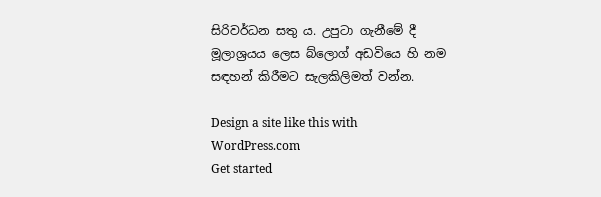සිරිවර්ධන සතු ය. උපුටා ගැනීමේ දී මූලාශ්‍රයය ලෙස බ්ලොග් අඩවියෙ හි නම සඳහන් කිරීමට සැලකිලිමත් වන්න.

Design a site like this with WordPress.com
Get started